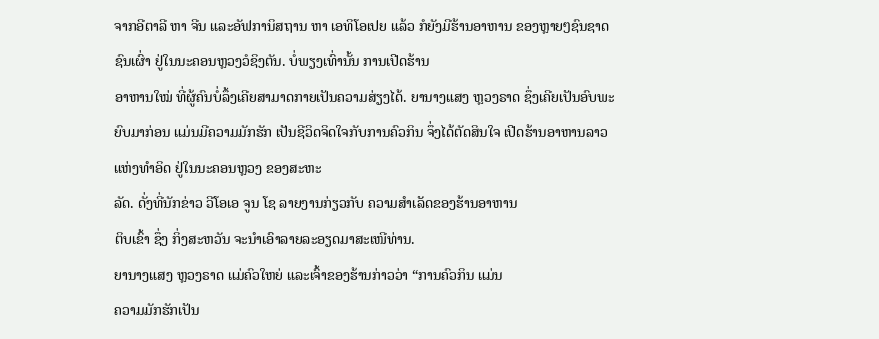ຈາກອີຕາລີ ຫາ ຈີນ ແລະອັຟການິສຖານ ຫາ ເອທິໂອເປຍ ແລ້ວ ກໍຍັງມີຮ້ານອາຫານ ຂອງຫຼາຍໆຊົນຊາດຊົນເຜົ່າ ຢູ່ໃນນະຄອນຫຼວງວໍຊິງຕັນ. ບໍ່ພຽງເທົ່ານັ້ນ ການເປີດຮ້ານ
ອາຫານໃໝ່ ທີ່ຜູ້ຄົນບໍ່ລຶ້ງເຄີຍສາມາດກາຍເປັນຄວາມສ່ຽງໄດ້. ຍານາງແສງ ຫຼວງຣາດ ຊຶ່ງເຄີຍເປັນອົບພະຍົບມາກ່ອນ ແມ່ນມີຄວາມມັກຮັກ ເປັນຊີວິດຈິດໃຈກັບການຄົວກິນ ຈຶ່ງໄດ້ຕັດສິນໃຈ ເປີດຮ້ານອາຫານລາວແຫ່ງທຳອິດ ຢູ່ໃນນະຄອນຫຼວງ ຂອງສະຫະ
ລັດ. ດັ່ງທີ່ນັກຂ່າວ ວີໂອເອ ຈູນ ໂຊ ລາຍງານກ່ຽວກັບ ຄວາມສຳເລັດຂອງຮ້ານອາຫານ
ຕິບເຂົ້າ ຊຶ່ງ ກິ່ງສະຫວັນ ຈະນຳເອົາລາຍລະອຽດມາສະເໜີທ່ານ.
ຍານາງແສງ ຫຼວງຣາດ ແມ່ຄົວໃຫຍ່ ແລະເຈົ້າຂອງຮ້ານກ່າວວ່າ “ການຄົວກິນ ແມ່ນ
ຄວາມມັກຮັກເປັນ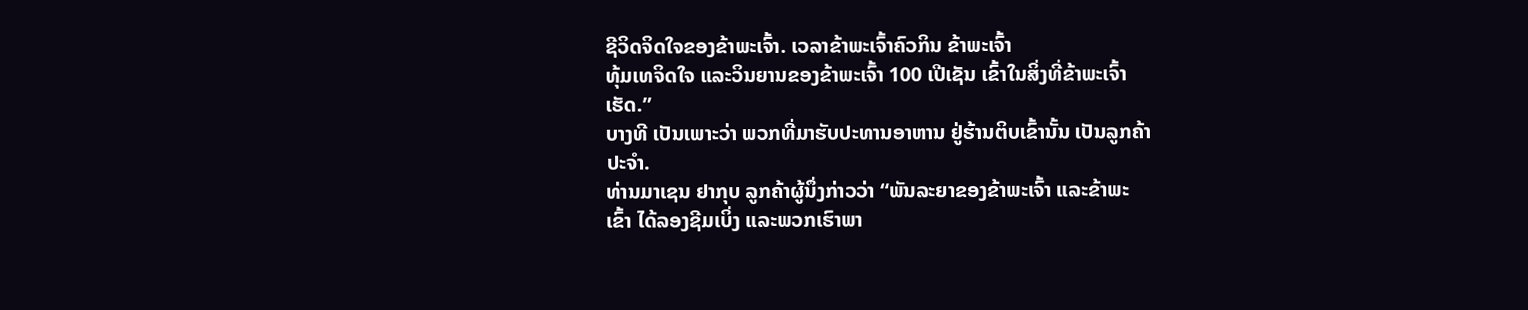ຊີວິດຈິດໃຈຂອງຂ້າພະເຈົ້າ. ເວລາຂ້າພະເຈົ້າຄົວກິນ ຂ້າພະເຈົ້າ
ທຸ້ມເທຈິດໃຈ ແລະວິນຍານຂອງຂ້າພະເຈົ້າ 100 ເປີເຊັນ ເຂົ້າໃນສິ່ງທີ່ຂ້າພະເຈົ້າ
ເຮັດ.”
ບາງທີ ເປັນເພາະວ່າ ພວກທີ່ມາຮັບປະທານອາຫານ ຢູ່ຮ້ານຕິບເຂົ້ານັ້ນ ເປັນລູກຄ້າ
ປະຈຳ.
ທ່ານມາເຊນ ຢາກຸບ ລູກຄ້າຜູ້ນຶ່ງກ່າວວ່າ “ພັນລະຍາຂອງຂ້າພະເຈົ້າ ແລະຂ້າພະ
ເຂົ້າ ໄດ້ລອງຊີມເບິ່ງ ແລະພວກເຮົາພາ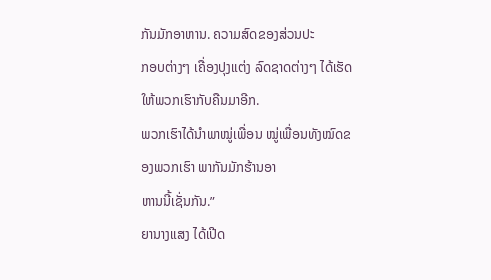ກັນມັກອາຫານ. ຄວາມສົດຂອງສ່ວນປະ
ກອບຕ່າງໆ ເຄື່ອງປຸງແຕ່ງ ລົດຊາດຕ່າງໆ ໄດ້ເຮັດໃຫ້ພວກເຮົາກັບຄືນມາອີກ.
ພວກເຮົາໄດ້ນຳພາໝູ່ເພື່ອນ ໝູ່ເພື່ອນທັງໝົດຂອງພວກເຮົາ ພາກັນມັກຮ້ານອາ
ຫານນີ້ເຊັ່ນກັນ.”
ຍານາງແສງ ໄດ້ເປີດ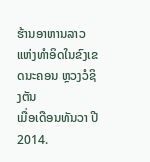ຮ້ານອາຫານລາວແຫ່ງທຳອິດໃນຂົງເຂດນະຄອນ ຫຼວງວໍຊິງຕັນ
ເມື່ອເດືອນທັນວາ ປີ 2014.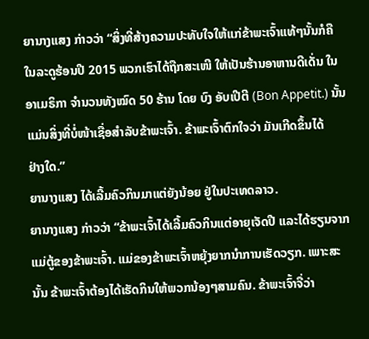ຍານາງແສງ ກ່າວວ່າ “ສິ່ງທີ່ສ້າງຄວາມປະທັບໃຈໃຫ້ແກ່ຂ້າພະເຈົ້າແທ້ໆນັ້ນກໍຄື
ໃນລະດູຮ້ອນປີ 2015 ພວກເຮົາໄດ້ຖືກສະເໜີ ໃຫ້ເປັນຮ້ານອາຫານດີເດັ່ນ ໃນ
ອາເມຣິກາ ຈຳນວນທັງໝົດ 50 ຮ້ານ ໂດຍ ບົງ ອັບເປີຕີ (Bon Appetit.) ນັ້ນ
ແມ່ນສິ່ງທີ່ບໍ່ໜ້າເຊື່ອສຳລັບຂ້າພະເຈົ້າ. ຂ້າພະເຈົ້າຕົກໃຈວ່າ ມັນເກີດຂຶ້ນໄດ້
ຢ່າງໃດ.”
ຍານາງແສງ ໄດ້ເລີ້ມຄົວກິນມາແຕ່ຍັງນ້ອຍ ຢູ່ໃນປະເທດລາວ.
ຍານາງແສງ ກ່າວວ່າ “ຂ້າພະເຈົ້າໄດ້ເລີ້ມຄົວກິນແຕ່ອາຍຸເຈັດປີ ແລະໄດ້ຮຽນຈາກ
ແມ່ຕູ້ຂອງຂ້າພະເຈົ້າ. ແມ່ຂອງຂ້າພະເຈົ້າຫຍຸ້ງຍາກນຳການເຮັດວຽກ. ເພາະສະ
ນັ້ນ ຂ້າພະເຈົ້າຕ້ອງໄດ້ເຮັດກິນໃຫ້ພວກນ້ອງໆສາມຄົນ. ຂ້າພະເຈົ້າຈື່ວ່າ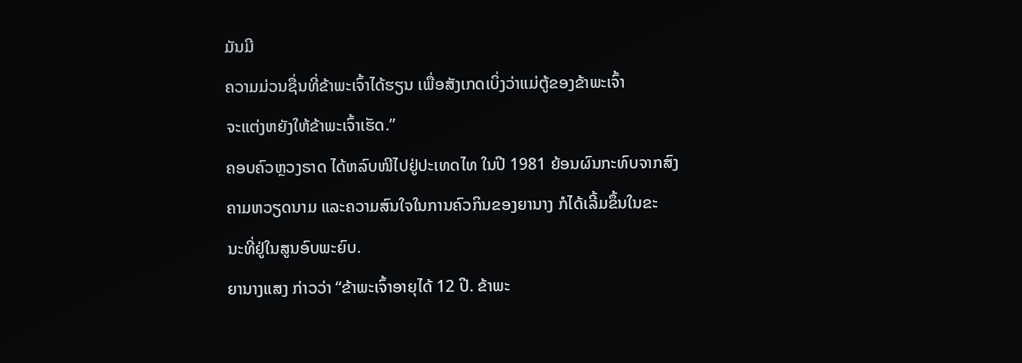ມັນມີ
ຄວາມມ່ວນຊື່ນທີ່ຂ້າພະເຈົ້າໄດ້ຮຽນ ເພື່ອສັງເກດເບິ່ງວ່າແມ່ຕູ້ຂອງຂ້າພະເຈົ້າ
ຈະແຕ່ງຫຍັງໃຫ້ຂ້າພະເຈົ້າເຮັດ.”
ຄອບຄົວຫຼວງຣາດ ໄດ້ຫລົບໜີໄປຢູ່ປະເທດໄທ ໃນປີ 1981 ຍ້ອນຜົນກະທົບຈາກສົງ
ຄາມຫວຽດນາມ ແລະຄວາມສົນໃຈໃນການຄົວກິນຂອງຍານາງ ກໍໄດ້ເລີ້ມຂຶ້ນໃນຂະ
ນະທີ່ຢູ່ໃນສູນອົບພະຍົບ.
ຍານາງແສງ ກ່າວວ່າ “ຂ້າພະເຈົ້າອາຍຸໄດ້ 12 ປີ. ຂ້າພະ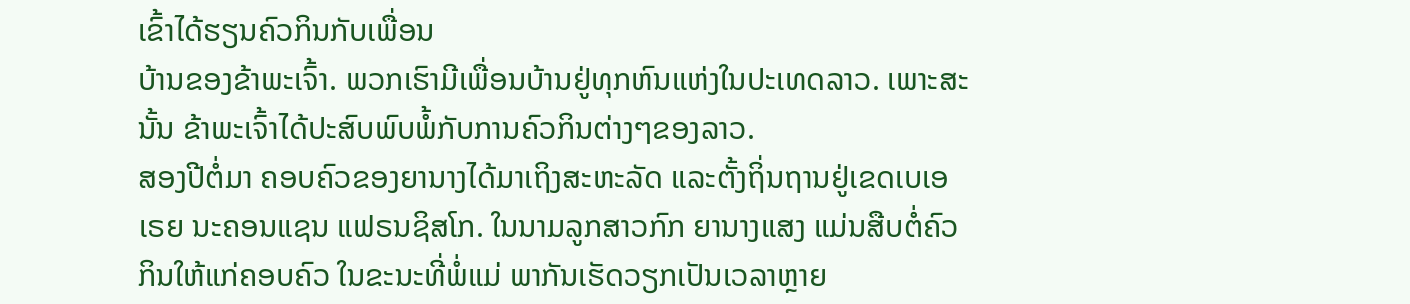ເຂົ້າໄດ້ຮຽນຄົວກິນກັບເພື່ອນ
ບ້ານຂອງຂ້າພະເຈົ້າ. ພວກເຮົາມີເພື່ອນບ້ານຢູ່ທຸກຫົນແຫ່ງໃນປະເທດລາວ. ເພາະສະ
ນັ້ນ ຂ້າພະເຈົ້າໄດ້ປະສົບພົບພໍ້ກັບການຄົວກິນຕ່າງໆຂອງລາວ.
ສອງປີຕໍ່ມາ ຄອບຄົວຂອງຍານາງໄດ້ມາເຖິງສະຫະລັດ ແລະຕັ້ງຖິ່ນຖານຢູ່ເຂດເບເອ
ເຣຍ ນະຄອນແຊນ ແຟຣນຊິສໂກ. ໃນນາມລູກສາວກົກ ຍານາງແສງ ແມ່ນສືບຕໍ່ຄົວ
ກິນໃຫ້ແກ່ຄອບຄົວ ໃນຂະນະທີ່ພໍ່ແມ່ ພາກັນເຮັດວຽກເປັນເວລາຫຼາຍ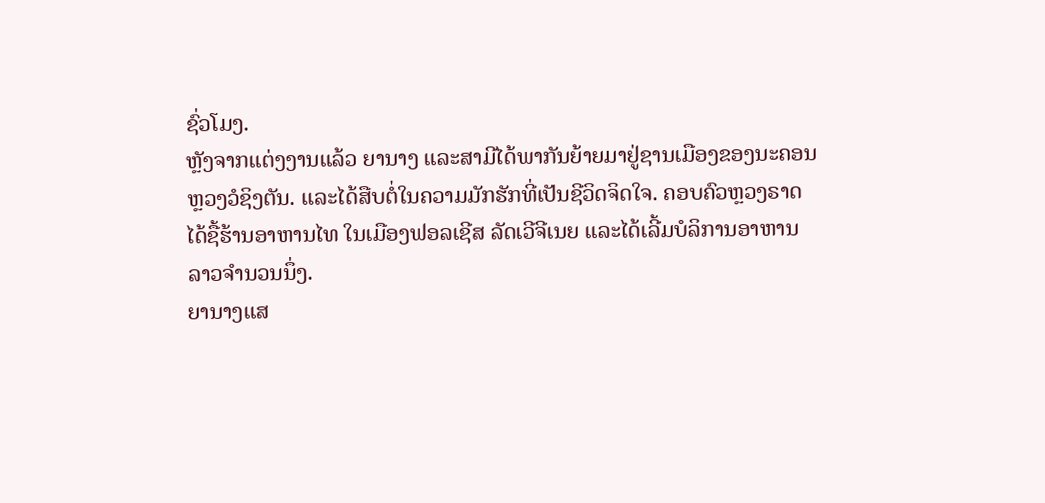ຊົ່ວໂມງ.
ຫຼັງຈາກແຕ່ງງານແລ້ວ ຍານາງ ແລະສາມີໄດ້ພາກັນຍ້າຍມາຢູ່ຊານເມືອງຂອງນະຄອນ
ຫຼວງວໍຊິງຕັນ. ແລະໄດ້ສືບຕໍ່ໃນຄວາມມັກຮັກທີ່ເປັນຊີວິດຈິດໃຈ. ຄອບຄົວຫຼວງຣາດ
ໄດ້ຊື້ຮ້ານອາຫານໄທ ໃນເມືອງຟອລເຊີສ ລັດເວີຈີເນຍ ແລະໄດ້ເລີ້ມບໍລິການອາຫານ
ລາວຈຳນວນນຶ່ງ.
ຍານາງແສ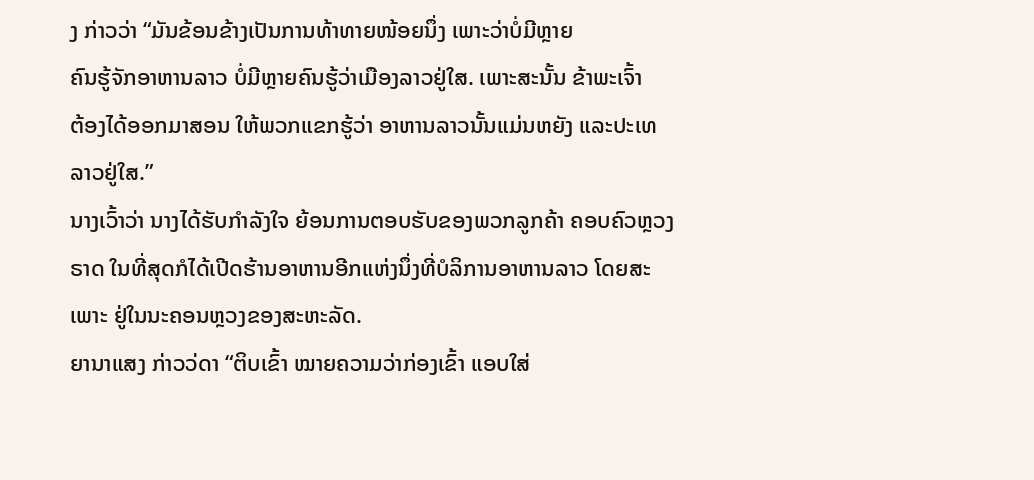ງ ກ່າວວ່າ “ມັນຂ້ອນຂ້າງເປັນການທ້າທາຍໜ້ອຍນຶ່ງ ເພາະວ່າບໍ່ມີຫຼາຍ
ຄົນຮູ້ຈັກອາຫານລາວ ບໍ່ມີຫຼາຍຄົນຮູ້ວ່າເມືອງລາວຢູ່ໃສ. ເພາະສະນັ້ນ ຂ້າພະເຈົ້າ
ຕ້ອງໄດ້ອອກມາສອນ ໃຫ້ພວກແຂກຮູ້ວ່າ ອາຫານລາວນັ້ນແມ່ນຫຍັງ ແລະປະເທ
ລາວຢູ່ໃສ.”
ນາງເວົ້າວ່າ ນາງໄດ້ຮັບກຳລັງໃຈ ຍ້ອນການຕອບຮັບຂອງພວກລູກຄ້າ ຄອບຄົວຫຼວງ
ຣາດ ໃນທີ່ສຸດກໍໄດ້ເປີດຮ້ານອາຫານອີກແຫ່ງນຶ່ງທີ່ບໍລິການອາຫານລາວ ໂດຍສະ
ເພາະ ຢູ່ໃນນະຄອນຫຼວງຂອງສະຫະລັດ.
ຍານາແສງ ກ່າວວ່ດາ “ຕິບເຂົ້າ ໝາຍຄວາມວ່າກ່ອງເຂົ້າ ແອບໃສ່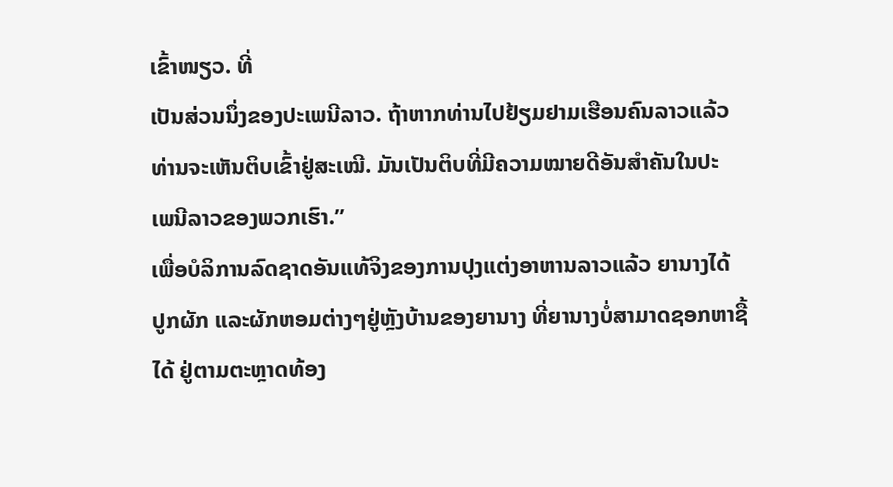ເຂົ້າໜຽວ. ທີ່
ເປັນສ່ວນນຶ່ງຂອງປະເພນີລາວ. ຖ້າຫາກທ່ານໄປຢ້ຽມຢາມເຮືອນຄົນລາວແລ້ວ
ທ່ານຈະເຫັນຕິບເຂົ້າຢູ່ສະເໝີ. ມັນເປັນຕິບທີ່ມີຄວາມໝາຍດີອັນສຳຄັນໃນປະ
ເພນີລາວຂອງພວກເຮົາ.”
ເພື່ອບໍລິການລົດຊາດອັນແທ້ຈິງຂອງການປຸງແຕ່ງອາຫານລາວແລ້ວ ຍານາງໄດ້
ປູກຜັກ ແລະຜັກຫອມຕ່າງໆຢູ່ຫຼັງບ້ານຂອງຍານາງ ທີ່ຍານາງບໍ່ສາມາດຊອກຫາຊື້
ໄດ້ ຢູ່ຕາມຕະຫຼາດທ້ອງ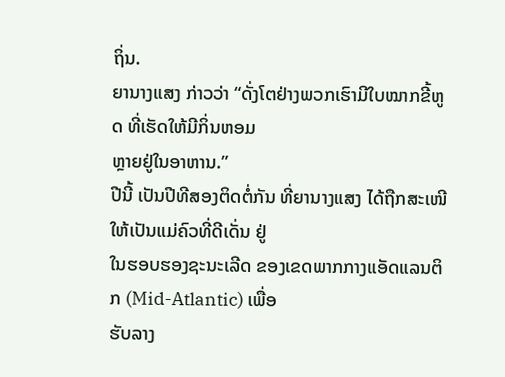ຖິ່ນ.
ຍານາງແສງ ກ່າວວ່າ “ດັ່ງໂຕຢ່າງພວກເຮົາມີໃບໝາກຂີ້ຫູດ ທີ່ເຮັດໃຫ້ມີກິ່ນຫອມ
ຫຼາຍຢູ່ໃນອາຫານ.”
ປີນີ້ ເປັນປີທີສອງຕິດຕໍ່ກັນ ທີ່ຍານາງແສງ ໄດ້ຖືກສະເໜີ ໃຫ້ເປັນແມ່ຄົວທີ່ດີເດັ່ນ ຢູ່
ໃນຮອບຮອງຊະນະເລີດ ຂອງເຂດພາກກາງແອັດແລນຕິກ (Mid-Atlantic) ເພື່ອ
ຮັບລາງ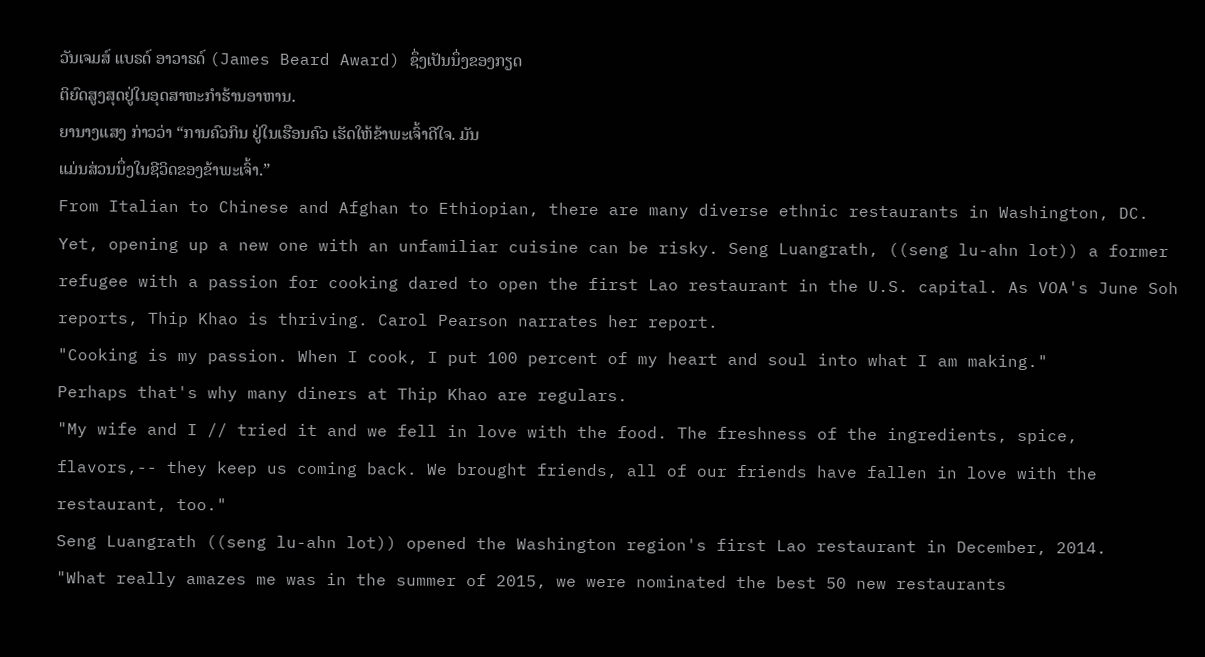ວັນເຈມສ໌ ແບຣດ໌ ອາວາຣດ໌ (James Beard Award) ຊຶ່ງເປັນນຶ່ງຂອງກຽດ
ຕິຍົດສູງສຸດຢູ່ໃນອຸດສາຫະກຳຮ້ານອາຫານ.
ຍານາງແສງ ກ່າວວ່າ “ການຄົວກິນ ຢູ່ໃນເຮືອນຄົວ ເຮັດໃຫ້ຂ້າພະເຈົ້າດີໃຈ. ມັນ
ແມ່ນສ່ວນນຶ່ງໃນຊີວິດຂອງຂ້າພະເຈົ້າ.”
From Italian to Chinese and Afghan to Ethiopian, there are many diverse ethnic restaurants in Washington, DC. Yet, opening up a new one with an unfamiliar cuisine can be risky. Seng Luangrath, ((seng lu-ahn lot)) a former refugee with a passion for cooking dared to open the first Lao restaurant in the U.S. capital. As VOA's June Soh reports, Thip Khao is thriving. Carol Pearson narrates her report.
"Cooking is my passion. When I cook, I put 100 percent of my heart and soul into what I am making."
Perhaps that's why many diners at Thip Khao are regulars.
"My wife and I // tried it and we fell in love with the food. The freshness of the ingredients, spice, flavors,-- they keep us coming back. We brought friends, all of our friends have fallen in love with the restaurant, too."
Seng Luangrath ((seng lu-ahn lot)) opened the Washington region's first Lao restaurant in December, 2014.
"What really amazes me was in the summer of 2015, we were nominated the best 50 new restaurants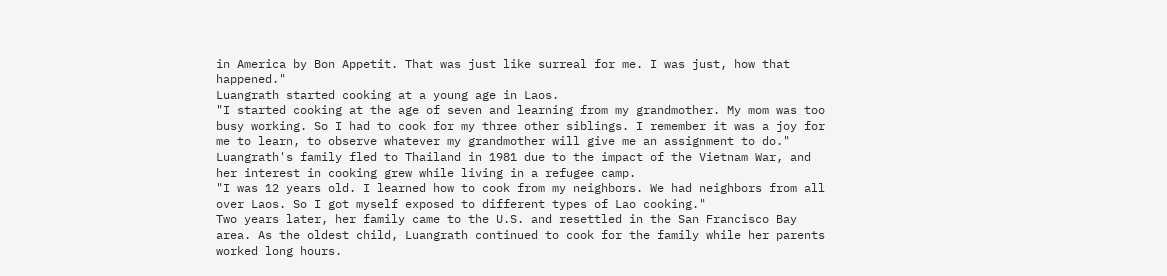in America by Bon Appetit. That was just like surreal for me. I was just, how that happened."
Luangrath started cooking at a young age in Laos.
"I started cooking at the age of seven and learning from my grandmother. My mom was too busy working. So I had to cook for my three other siblings. I remember it was a joy for me to learn, to observe whatever my grandmother will give me an assignment to do."
Luangrath's family fled to Thailand in 1981 due to the impact of the Vietnam War, and her interest in cooking grew while living in a refugee camp.
"I was 12 years old. I learned how to cook from my neighbors. We had neighbors from all over Laos. So I got myself exposed to different types of Lao cooking."
Two years later, her family came to the U.S. and resettled in the San Francisco Bay area. As the oldest child, Luangrath continued to cook for the family while her parents worked long hours.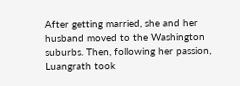After getting married, she and her husband moved to the Washington suburbs. Then, following her passion, Luangrath took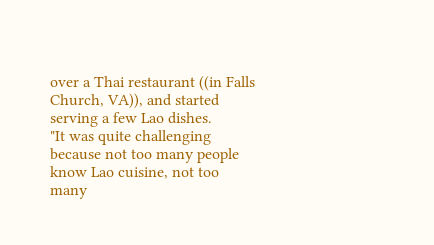over a Thai restaurant ((in Falls Church, VA)), and started serving a few Lao dishes.
"It was quite challenging because not too many people know Lao cuisine, not too many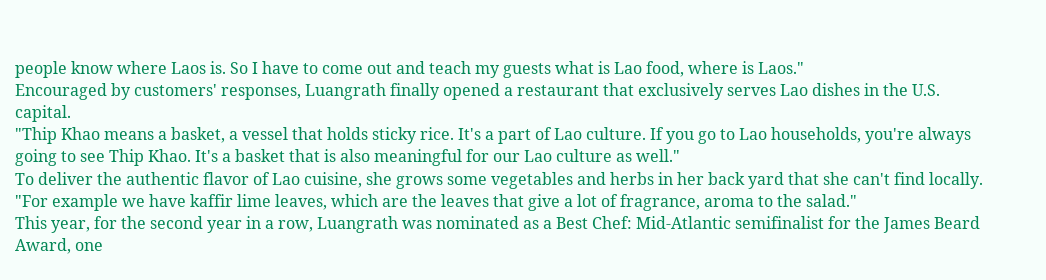people know where Laos is. So I have to come out and teach my guests what is Lao food, where is Laos."
Encouraged by customers' responses, Luangrath finally opened a restaurant that exclusively serves Lao dishes in the U.S. capital.
"Thip Khao means a basket, a vessel that holds sticky rice. It's a part of Lao culture. If you go to Lao households, you're always going to see Thip Khao. It's a basket that is also meaningful for our Lao culture as well."
To deliver the authentic flavor of Lao cuisine, she grows some vegetables and herbs in her back yard that she can't find locally.
"For example we have kaffir lime leaves, which are the leaves that give a lot of fragrance, aroma to the salad."
This year, for the second year in a row, Luangrath was nominated as a Best Chef: Mid-Atlantic semifinalist for the James Beard Award, one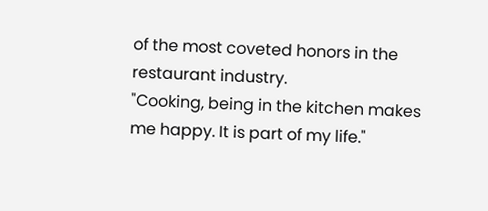of the most coveted honors in the restaurant industry.
"Cooking, being in the kitchen makes me happy. It is part of my life."